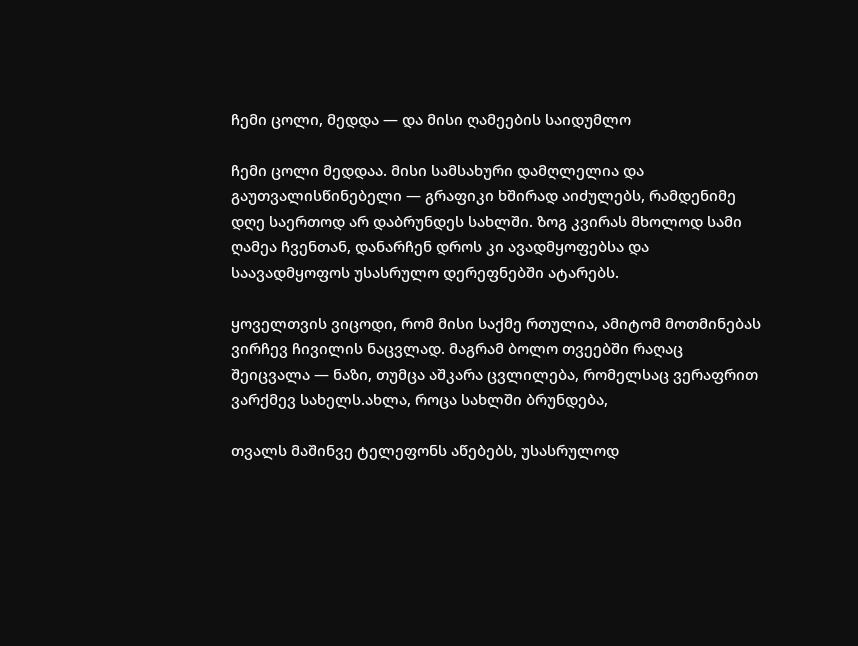ჩემი ცოლი, მედდა — და მისი ღამეების საიდუმლო

ჩემი ცოლი მედდაა. მისი სამსახური დამღლელია და გაუთვალისწინებელი — გრაფიკი ხშირად აიძულებს, რამდენიმე დღე საერთოდ არ დაბრუნდეს სახლში. ზოგ კვირას მხოლოდ სამი ღამეა ჩვენთან, დანარჩენ დროს კი ავადმყოფებსა და საავადმყოფოს უსასრულო დერეფნებში ატარებს.

ყოველთვის ვიცოდი, რომ მისი საქმე რთულია, ამიტომ მოთმინებას ვირჩევ ჩივილის ნაცვლად. მაგრამ ბოლო თვეებში რაღაც შეიცვალა — ნაზი, თუმცა აშკარა ცვლილება, რომელსაც ვერაფრით ვარქმევ სახელს.ახლა, როცა სახლში ბრუნდება,

თვალს მაშინვე ტელეფონს აწებებს, უსასრულოდ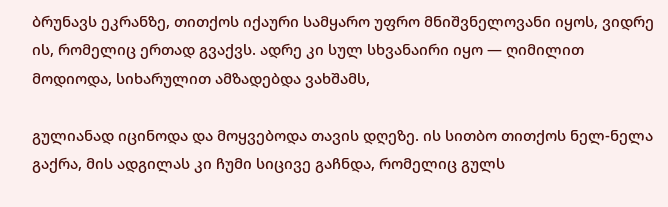ბრუნავს ეკრანზე, თითქოს იქაური სამყარო უფრო მნიშვნელოვანი იყოს, ვიდრე ის, რომელიც ერთად გვაქვს. ადრე კი სულ სხვანაირი იყო — ღიმილით მოდიოდა, სიხარულით ამზადებდა ვახშამს,

გულიანად იცინოდა და მოყვებოდა თავის დღეზე. ის სითბო თითქოს ნელ-ნელა გაქრა, მის ადგილას კი ჩუმი სიცივე გაჩნდა, რომელიც გულს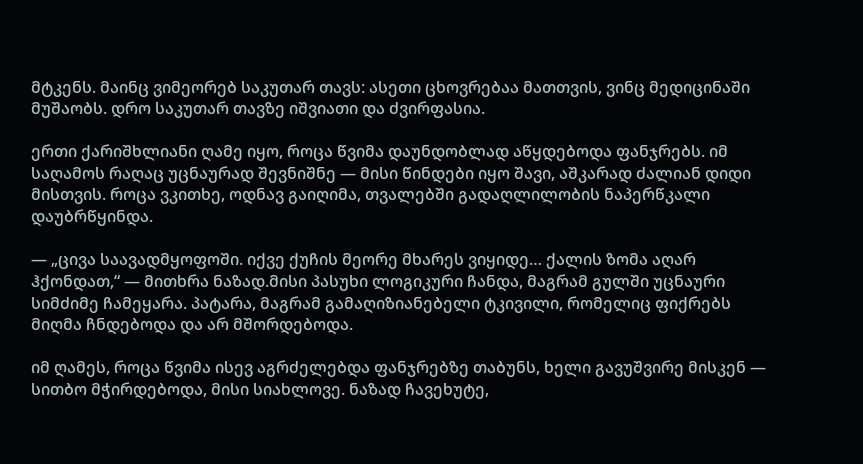მტკენს. მაინც ვიმეორებ საკუთარ თავს: ასეთი ცხოვრებაა მათთვის, ვინც მედიცინაში მუშაობს. დრო საკუთარ თავზე იშვიათი და ძვირფასია.

ერთი ქარიშხლიანი ღამე იყო, როცა წვიმა დაუნდობლად აწყდებოდა ფანჯრებს. იმ საღამოს რაღაც უცნაურად შევნიშნე — მისი წინდები იყო შავი, აშკარად ძალიან დიდი მისთვის. როცა ვკითხე, ოდნავ გაიღიმა, თვალებში გადაღლილობის ნაპერწკალი დაუბრწყინდა.

— „ცივა საავადმყოფოში. იქვე ქუჩის მეორე მხარეს ვიყიდე… ქალის ზომა აღარ ჰქონდათ,“ — მითხრა ნაზად.მისი პასუხი ლოგიკური ჩანდა, მაგრამ გულში უცნაური სიმძიმე ჩამეყარა. პატარა, მაგრამ გამაღიზიანებელი ტკივილი, რომელიც ფიქრებს მიღმა ჩნდებოდა და არ მშორდებოდა.

იმ ღამეს, როცა წვიმა ისევ აგრძელებდა ფანჯრებზე თაბუნს, ხელი გავუშვირე მისკენ — სითბო მჭირდებოდა, მისი სიახლოვე. ნაზად ჩავეხუტე,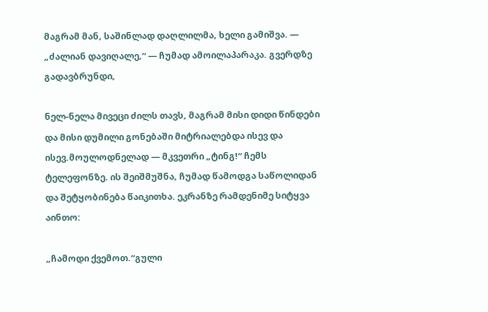მაგრამ მან, საშინლად დაღლილმა, ხელი გამიშვა. — „ძალიან დავიღალე,“ — ჩუმად ამოილაპარაკა. გვერდზე გადავბრუნდი,

ნელ-ნელა მივეცი ძილს თავს, მაგრამ მისი დიდი წინდები და მისი დუმილი გონებაში მიტრიალებდა ისევ და ისევ.მოულოდნელად — მკვეთრი „ტინგ!“ ჩემს ტელეფონზე. ის შეიშმუშნა, ჩუმად წამოდგა საწოლიდან და შეტყობინება წაიკითხა. ეკრანზე რამდენიმე სიტყვა აინთო:

„ჩამოდი ქვემოთ.“გული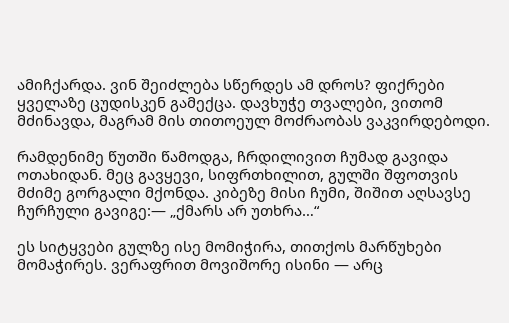ამიჩქარდა. ვინ შეიძლება სწერდეს ამ დროს? ფიქრები ყველაზე ცუდისკენ გამექცა. დავხუჭე თვალები, ვითომ მძინავდა, მაგრამ მის თითოეულ მოძრაობას ვაკვირდებოდი.

რამდენიმე წუთში წამოდგა, ჩრდილივით ჩუმად გავიდა ოთახიდან. მეც გავყევი, სიფრთხილით, გულში შფოთვის მძიმე გორგალი მქონდა. კიბეზე მისი ჩუმი, შიშით აღსავსე ჩურჩული გავიგე:— „ქმარს არ უთხრა…“

ეს სიტყვები გულზე ისე მომიჭირა, თითქოს მარწუხები მომაჭირეს. ვერაფრით მოვიშორე ისინი — არც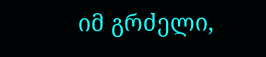იმ გრძელი,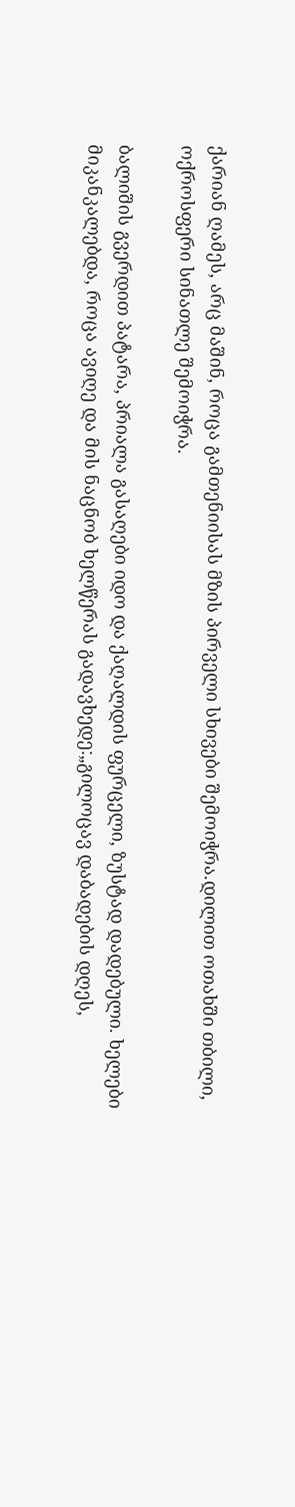ქარიან ღამეს, არც მაშინ, როცა გამთენიისას მზის პირველი სხივები შემოიჭრა.დილით ოთახში თბილი, ოქროსფერი სინათლე შემოიჭრა.

ბალიშის გვერდით პატარა, პრიალა გასაღები იდო და ქაღალდის ფურცელი, ზუსტად დადებული. ხელები მიკანკალებდა, როცა ავიღე და მის ნაცნობ ხელწერას გადავხედე:„გილოცავ დაბადების დღეს,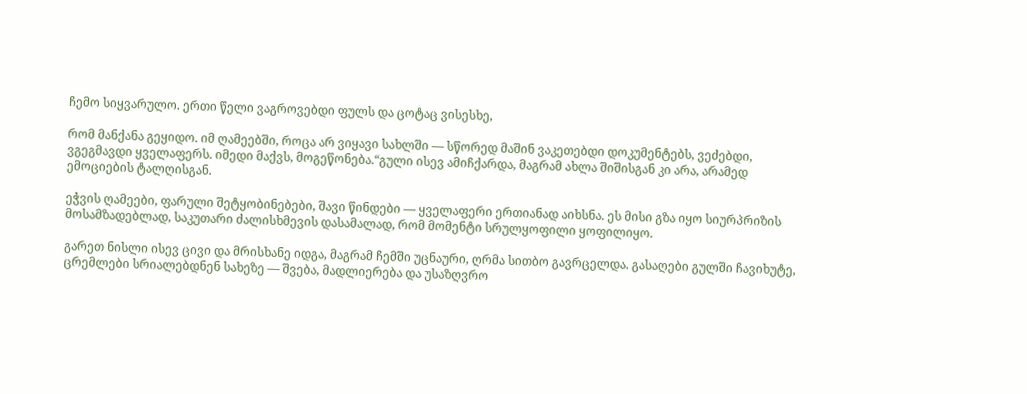ჩემო სიყვარულო. ერთი წელი ვაგროვებდი ფულს და ცოტაც ვისესხე,

რომ მანქანა გეყიდო. იმ ღამეებში, როცა არ ვიყავი სახლში — სწორედ მაშინ ვაკეთებდი დოკუმენტებს, ვეძებდი, ვგეგმავდი ყველაფერს. იმედი მაქვს, მოგეწონება.“გული ისევ ამიჩქარდა, მაგრამ ახლა შიშისგან კი არა, არამედ ემოციების ტალღისგან.

ეჭვის ღამეები, ფარული შეტყობინებები, შავი წინდები — ყველაფერი ერთიანად აიხსნა. ეს მისი გზა იყო სიურპრიზის მოსამზადებლად, საკუთარი ძალისხმევის დასამალად, რომ მომენტი სრულყოფილი ყოფილიყო.

გარეთ ნისლი ისევ ცივი და მრისხანე იდგა, მაგრამ ჩემში უცნაური, ღრმა სითბო გავრცელდა. გასაღები გულში ჩავიხუტე, ცრემლები სრიალებდნენ სახეზე — შვება, მადლიერება და უსაზღვრო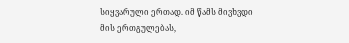სიყვარული ერთად. იმ წამს მივხვდი მის ერთგულებას,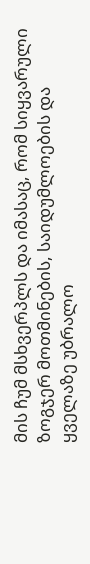მის ჩუმ მსხვერპლს და იმასაც, რომ სიყვარული ზოგჯერ მოთმინების, საიდუმლოების და ყველაზე უბრალო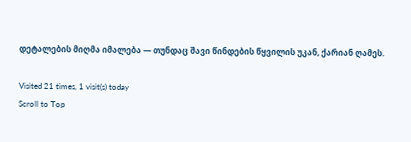დეტალების მიღმა იმალება — თუნდაც შავი წინდების წყვილის უკან, ქარიან ღამეს.

Visited 21 times, 1 visit(s) today
Scroll to Top